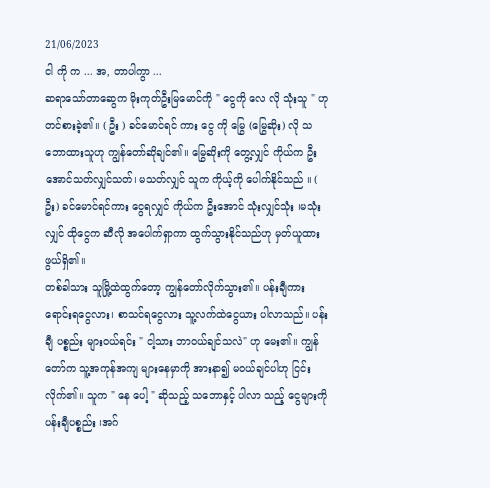21/06/2023
ငါ ကို က ... အ, တာပါကွာ ...
ဆရာသော်တာဆွေက မိုးကုတ်ဦးမြမောင်ကို " ငွေကို လေ လို သုံးသူ " ဟု တင်စားခဲ့၏။ ( ဦး ) ခင်မောင်ရင် ကား ငွေ ကို မြွေ (မြွေဆိုး) လို သဘောထားသူဟု ကျွန်တော်ဆိုချင်၏။ မြွေဆိုးကို တွေ့လျှင် ကိုယ်က ဦးအောင်သတ်လျှင်သတ်၊ မသတ်လျှင် သူက ကိုယ့်ကို ပေါက်နိုင်သည် ။ ( ဦး) ခင်မောင်ရင်ကား ငွေရလျှင် ကိုယ်က ဦးအောင် သုံးလျှင်သုံး ၊မသုံးလျှင် ထိုငွေက ဆီလို အပေါက်ရှာကာ ထွက်သွားနိုင်သည်ဟု မှတ်ယူထားဖွယ်ရှိ၏။
တစ်ခါသား သူမြို့ထဲထွက်တော့ ကျွန်တော်လိုက်သွား၏။ ပန်းချီကားရောင်းရငွေလား၊ စာသင်ရငွေလား သူ့လက်ထဲငွေယား ပါလာသည်။ ပန်းချီ ပစ္စည်း များဝယ်ရင်း " ငါ့သား ဘာဝယ်ချင်သလဲ" ဟု မေး၏။ ကျွန်တော်က သူ့အကုန်အကျ များနေမှာကို အားနာ၍ မဝယ်ချင်ပါဟု ငြင်းလိုက်၏။ သူက " နေ ပေါ့ " ဆိုသည့် သဘောနှင့် ပါလာ သည့် ငွေများကို ပန်းချီပစ္စည်း ၊အဂ်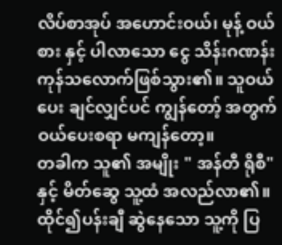လိပ်စာအုပ် အဟောင်းဝယ်၊ မုန့် ဝယ်စား နှင့် ပါလာသော ငွေ သိန်းဂဏန်း ကုန်သလောက်ဖြစ်သွား၏။ သူဝယ်ပေး ချင်လျှင်ပင် ကျွန်တော့် အတွက် ဝယ်ပေးစရာ မကျန်တော့။
တခါက သူ၏ အမျိုး " အန်တီ ရိုစီ" နှင့် မိတ်ဆွေ သူ့ထံ အလည်လာ၏။ ထိုင်၍ပန်းချီ ဆွဲနေသော သူ့ကို ပြ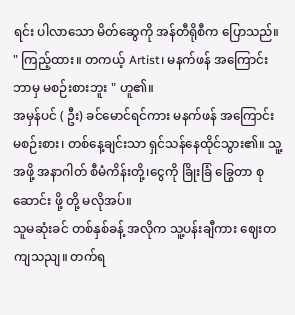ရင်း ပါလာသော မိတ်ဆွေကို အန်တီရိုစီက ပြောသည်။
" ကြည့်ထား။ တကယ့် Artist၊ မနက်ဖန် အကြောင်း ဘာမှ မစဉ်းစားဘူး " ဟူ၏။
အမှန်ပင် ( ဦး) ခင်မောင်ရင်ကား မနက်ဖန် အကြောင်း မစဉ်းစား၊ တစ်နေ့ချင်းသာ ရှင်သန်နေထိုင်သွား၏။ သူ့အဖို့ အနာဂါတ် စီမံကိန်းတို့၊ငွေကို ခြိုးခြံ ခြွေတာ စုဆောင်း ဖို့ တို့ မလိုအပ်။
သူမဆုံးခင် တစ်နှစ်ခန့် အလိုက သူ့ပန်းချီကား ဈေးတကျသညျ။ တက်ရ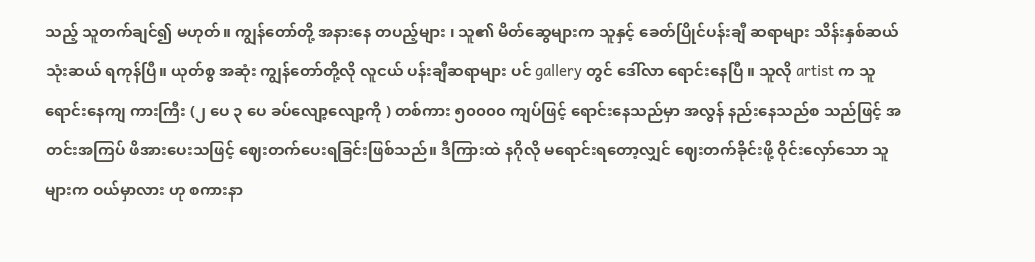သည့် သူတက်ချင်၍ မဟုတ်။ ကျွန်တော်တို့ အနားနေ တပည့်များ ၊ သူ၏ မိတ်ဆွေများက သူနှင့် ခေတ်ပြိုင်ပန်းချီ ဆရာများ သိန်းနှစ်ဆယ် သုံးဆယ် ရကုန်ပြီ။ ယုတ်စွ အဆုံး ကျွန်တော်တို့လို လူငယ် ပန်းချီဆရာများ ပင် gallery တွင် ဒေါ်လာ ရောင်းနေပြီ ။ သူလို artist က သူရောင်းနေကျ ကားကြီး (၂ ပေ ၃ ပေ ခပ်လျော့လျော့ကို ) တစ်ကား ၅၀၀၀၀ ကျပ်ဖြင့် ရောင်းနေသည်မှာ အလွန် နည်းနေသည်စ သည်ဖြင့် အတင်းအကြပ် ဖိအားပေးသဖြင့် ဈေးတက်ပေးရခြင်းဖြစ်သည်။ ဒီကြားထဲ နဂိုလို မရောင်းရတော့လျှင် ဈေးတက်ခိုင်းဖို့ ဝိုင်းလှော်သော သူများက ဝယ်မှာလား ဟု စကားနာ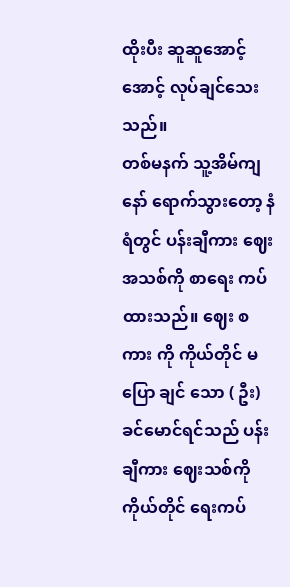ထိုးပီး ဆူဆူအောင့်အောင့် လုပ်ချင်သေးသည်။
တစ်မနက် သူ့အိမ်ကျနော် ရောက်သွားတော့ နံရံတွင် ပန်းချီကား ဈေး အသစ်ကို စာရေး ကပ်ထားသည်။ ဈေး စကား ကို ကိုယ်တိုင် မပြော ချင် သော ( ဦး) ခင်မောင်ရင်သည် ပန်းချီကား ဈေးသစ်ကို ကိုယ်တိုင် ရေးကပ်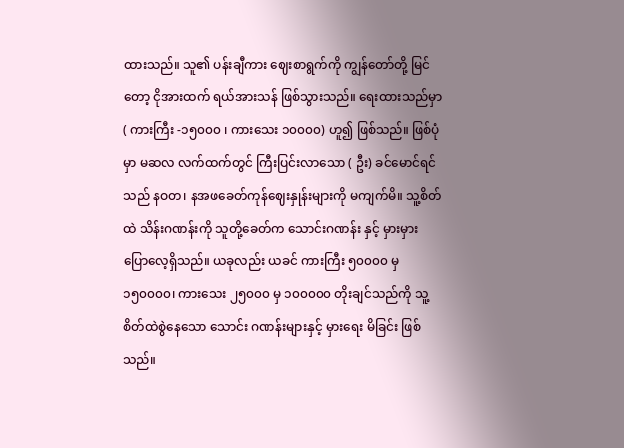ထားသည်။ သူ၏ ပန်းချီကား ဈေးစာရွက်ကို ကျွန်တော်တို့ မြင်တော့ ငိုအားထက် ရယ်အားသန် ဖြစ်သွားသည်။ ရေးထားသည်မှာ
( ကားကြီး -၁၅၀၀၀ ၊ ကားသေး ၁၀၀၀၀) ဟူ၍ ဖြစ်သည်။ ဖြစ်ပုံမှာ မဆလ လက်ထက်တွင် ကြီးပြင်းလာသော ( ဦး) ခင်မောင်ရင် သည် နဝတ၊ နအဖခေတ်ကုန်ဈေးနှုန်းများကို မကျက်မိ။ သူ့စိတ်ထဲ သိန်းဂဏန်းကို သူတို့ခေတ်က သောင်းဂဏန်း နှင့် မှားမှား ပြောလေ့ရှိသည်။ ယခုလည်း ယခင် ကားကြီး ၅၀၀၀၀ မှ ၁၅၀၀၀၀၊ ကားသေး ၂၅၀၀၀ မှ ၁၀၀၀၀၀ တိုးချင်သည်ကို သူ့စိတ်ထဲစွဲနေသော သောင်း ဂဏန်းများနှင့် မှားရေး မိခြင်း ဖြစ်သည်။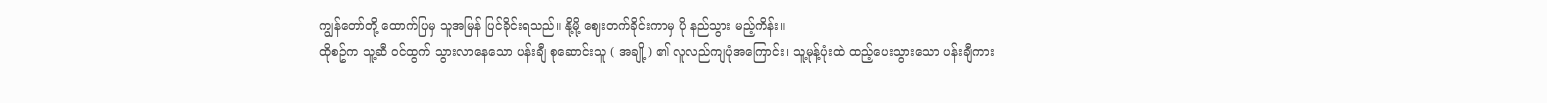ကျွန်တော်တို့ ထောက်ပြမှ သူအမြန် ပြင်ခိုင်းရသည်။ နို့မို့ ဈေးတက်ခိုင်းကာမှ ပို နည်သွား မည့်ကိန်း။
ထိုစဥ်က သူ့ဆီ ဝင်ထွက် သွားလာနေသော ပန်းချီ စုဆောင်းသူ ( အချို့) ၏ လူလည်ကျပုံအကြောင်း၊ သူ့မုန့်ပုံးထဲ ထည့်ပေးသွားသော ပန်းချီကား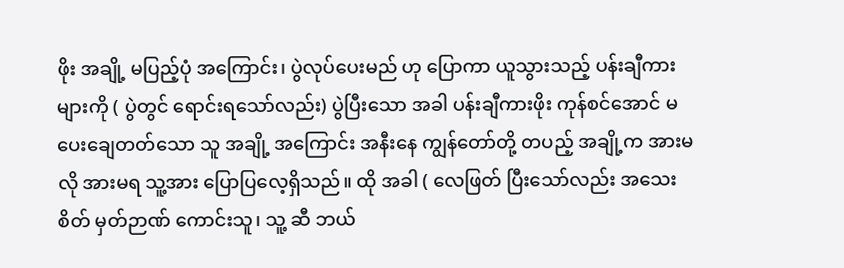ဖိုး အချို့ မပြည့်ပုံ အကြောင်း၊ ပွဲလုပ်ပေးမည် ဟု ပြောကာ ယူသွားသည့် ပန်းချီကား များကို ( ပွဲတွင် ရောင်းရသော်လည်း) ပွဲပြီးသော အခါ ပန်းချီကားဖိုး ကုန်စင်အောင် မပေးချေတတ်သော သူ အချို့ အကြောင်း အနီးနေ ကျွန်တော်တို့ တပည့် အချို့က အားမလို အားမရ သူ့အား ပြောပြလေ့ရှိသည်။ ထို အခါ ( လေဖြတ် ပြီးသော်လည်း အသေးစိတ် မှတ်ဉာဏ် ကောင်းသူ၊ သူ့ ဆီ ဘယ်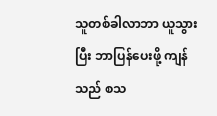သူတစ်ခါလာဘာ ယူသွားပြီး ဘာပြန်ပေးဖို့ ကျန်သည် စသ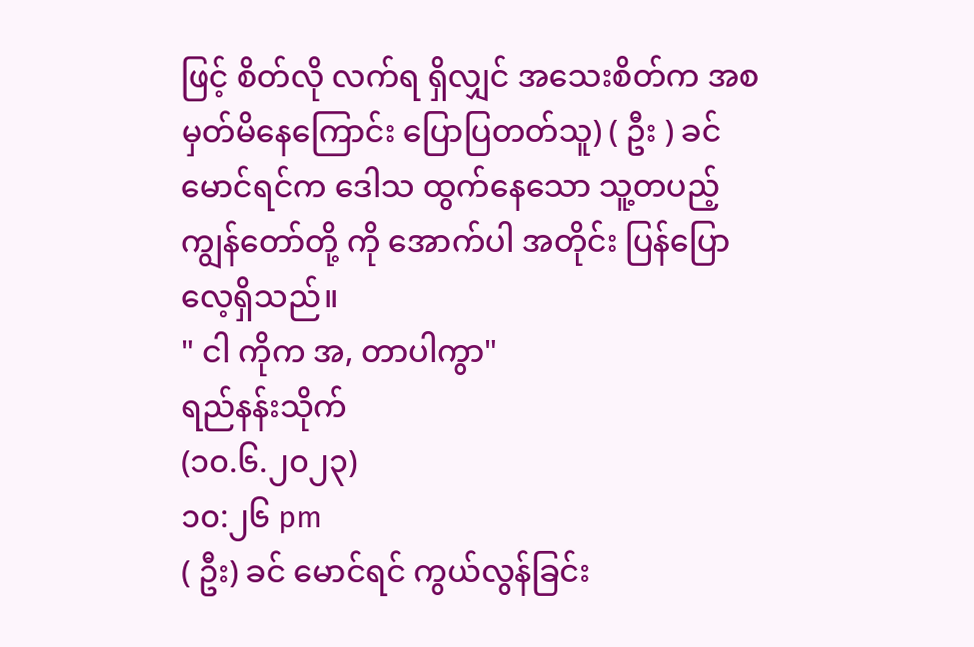ဖြင့် စိတ်လို လက်ရ ရှိလျှင် အသေးစိတ်က အစ မှတ်မိနေကြောင်း ပြောပြတတ်သူ) ( ဦး ) ခင်မောင်ရင်က ဒေါသ ထွက်နေသော သူ့တပည့် ကျွန်တော်တို့ ကို အောက်ပါ အတိုင်း ပြန်ပြောလေ့ရှိသည်။
" ငါ ကိုက အ, တာပါကွာ"
ရည်နန်းသိုက်
(၁၀.၆.၂၀၂၃)
၁၀:၂၆ pm
( ဦး) ခင် မောင်ရင် ကွယ်လွန်ခြင်း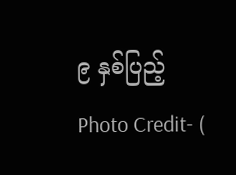၉ နှစ်ပြည့်
Photo Credit- (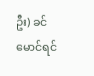ဦး) ခင် မောင်ရင်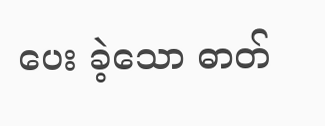ပေး ခဲ့သော ဓာတ်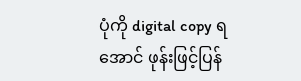ပုံကို digital copy ရ အောင် ဖုန်းဖြင့်ပြန်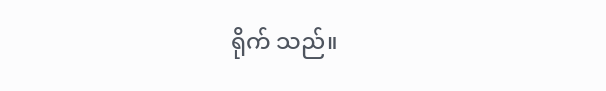ရိုက် သည်။